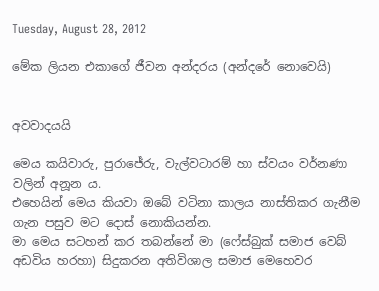Tuesday, August 28, 2012

මේක ලියන එකාගේ ජීවන අන්දරය (අන්දරේ නොවෙයි)


අවවාදයයි

මෙය කයිවාරු, පුරාජේරු, වැල්වටාරම් හා ස්වයං වර්නණා වලින් අනූන ය.
එහෙයින් මෙය කියවා ඔබේ වටිනා කාලය නාස්තිකර ගැනීම ගැන පසුව මට දොස් නොකියන්න.
මා මෙය සටහන් කර තබන්නේ මා (ෆේස්බුක් සමාජ වෙබ් අඩවිය හරහා) සිදුකරන අතිවිශාල සමාජ මෙහෙවර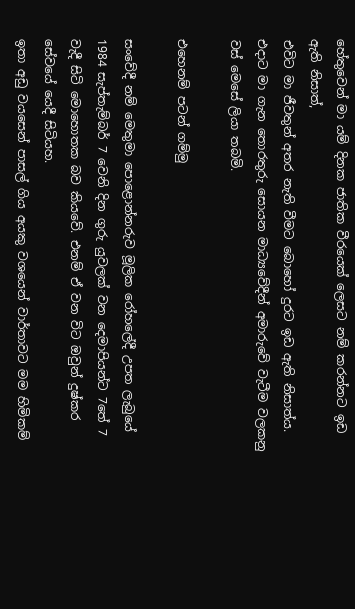හේතුවෙන් මා යම් දිනක ජාතික වීරයෙක් ලෙසට නම් කරන්නට ඉඩ ඇති නිසාත්,
එවිට මා ජීවතුන් අතර නැති වීමට බොහෝ දුරට ඉඩ ඇති නිසාත්ය. එදාට මා ගැන තොරතුරු සොයන මාධ්‍යවේදීන් අමාරුවේ වැටීම වලකනු වස් මෙසේ ලියා තබමි.

එහෙනම් පටන් ගම්මු

සංවේදී නම් මෙතුමා පොළොන්නරුව මූලික රෝහලේදී උපත ලැබුයේ 1984 සැප්තැම්බර් 7 වෙනි දින ගුරු යුවලක් වන දෙමාපියන්ට 7තේ 7 වැදී සිටි මොහොතක බව කියවේ. එනම් ඒ වන විට ඔවුන් දුෂ්කර සේවයේ යෙදී සිටියහ.
ඉතා අඩු වයසෙන් පාසල් ගිය අයකු වශයෙන් වාර්තාවට මම හිමිකම්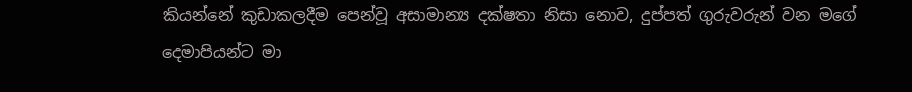කියන්නේ කුඩාකලදීම පෙන්වූ අසාමාන්‍ය දක්ෂතා නිසා නොව, දුප්පත් ගුරුවරුන් වන මගේ දෙමාපියන්ට මා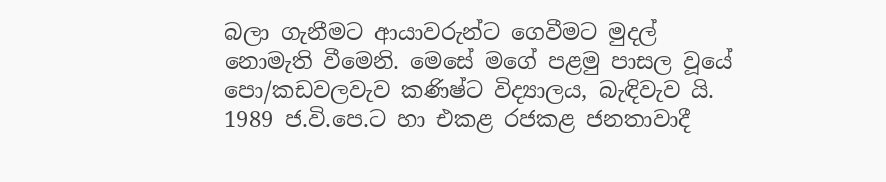බලා ගැනීමට ආයාවරුන්ට ගෙවීමට මුදල් නොමැති වීමෙනි. මෙසේ මගේ පළමු පාසල වූයේ පො/කඩවලවැව කණිෂ්ට විද්‍යාලය, බැඳිවැව යි. 1989 ජ.වි.පෙ.ට හා එකළ රජකළ ජනතාවාදී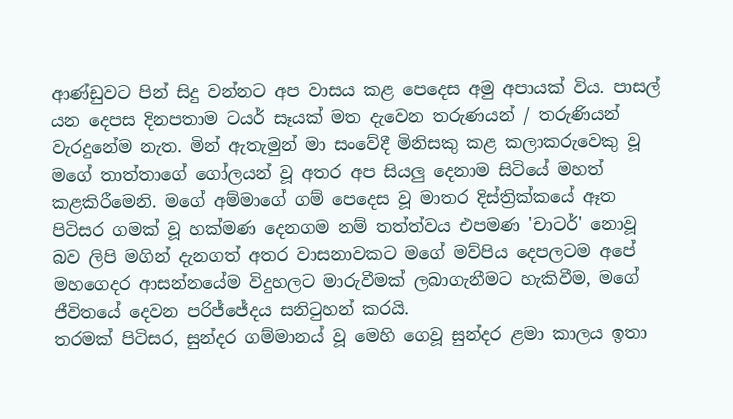ආණ්ඩුවට පින් සිදු වන්නට අප වාසය කළ පෙදෙස අමු අපායක් විය. පාසල් යන දෙපස දිනපතාම ටයර් සෑයක් මත දැවෙන තරුණයන් / තරුණියන් වැරදුනේම නැත. මින් ඇතැමුන් මා සංවේදී මිනිසකු කළ කලාකරුවෙකු වූ මගේ තාත්තාගේ ගෝලයන් වූ අතර අප සියලු දෙනාම සිටියේ මහත් කළකිරීමෙනි. මගේ අම්මාගේ ගම් පෙදෙස වූ මාතර දිස්ත්‍රික්කයේ ඈත පිටිසර ගමක් වූ හක්මණ දෙනගම නම් තත්ත්වය එපමණ 'චාටර්' නොවූ බව ලිපි මගින් දැනගත් අතර වාසනාවකට මගේ මව්පිය දෙපලටම අපේ මහගෙදර ආසන්නයේම විදුහලට මාරුවීමක් ලබාගැනීමට හැකිවීම, මගේ ජීවිතයේ දෙවන පරිජ්ජේදය සනිටුහන් කරයි.
තරමක් පිටිසර, සුන්දර ගම්මානය් වූ මෙහි ගෙවූ සුන්දර ළමා කාලය ඉතා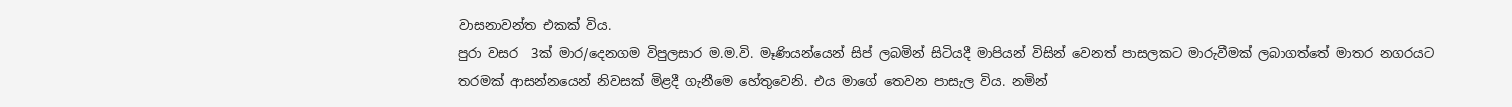වාසනාවන්ත එකක් විය.
පුරා වසර  3ක් මාර/දෙනගම විපුලසාර ම.ම.වි. මෑණියන්යෙන් සිප් ලබමින් සිටියදී මාපියන් විසින් වෙනත් පාසලකට මාරුවීමක් ලබාගත්තේ මාතර නගරයට තරමක් ආසන්නයෙන් නිවසක් මිළදී ගැනීමෙ හේතුවෙනි. එය මාගේ තෙවන පාසැල විය. නමින්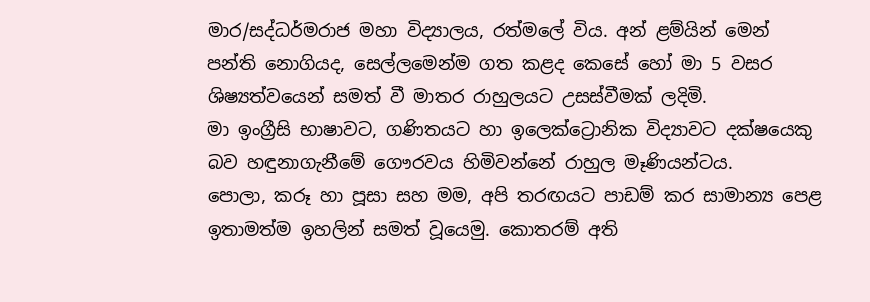මාර/සද්ධර්මරාජ මහා විද්‍යාලය, රත්මලේ විය. අන් ළම්යින් මෙන් පන්ති නොගියද, සෙල්ලමෙන්ම ගත කළද කෙසේ හෝ මා 5 වසර ශිෂ්‍යත්වයෙන් සමත් වී මාතර රාහුලයට උසස්වීමක් ලදිමි.
මා ඉංග්‍රීසි භාෂාවට, ගණිතයට හා ඉලෙක්ට්‍රොනික විද්‍යාවට දක්ෂයෙකු බව හඳුනාගැනීමේ ගෞරවය හිමිවන්නේ රාහුල මෑණියන්ටය.
පොලා, කරූ හා පූසා සහ මම, අපි තරඟයට පාඩම් කර සාමාන්‍ය පෙළ ඉතාමත්ම ඉහලින් සමත් වූයෙමු. කොතරම් අති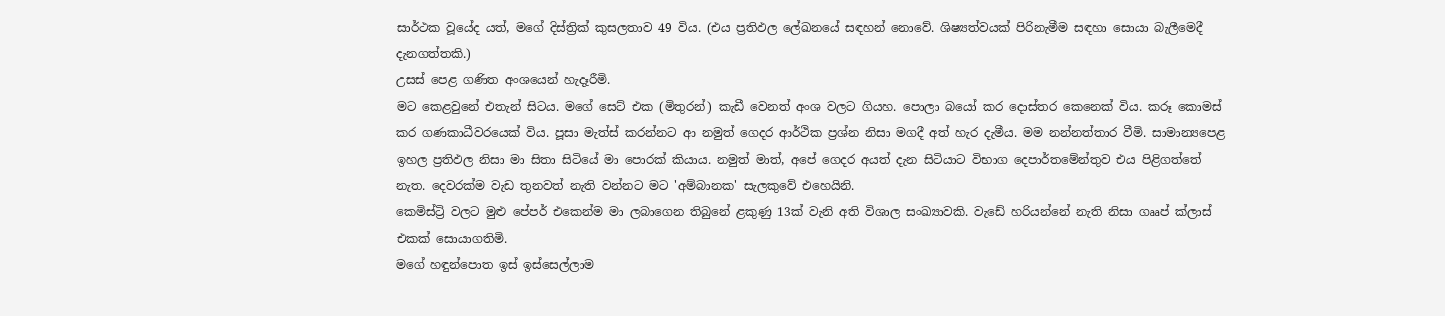සාර්ථක වූයේද යත්, මගේ දිස්ත්‍රික් කුසලතාව 49 විය. (එය ප්‍රතිඵල ලේඛනයේ සඳහන් නොවේ. ශිෂ්‍යත්වයක් පිරිනැමීම සඳහා සොයා බැලීමෙදී දැනගත්තකි.)
උසස් පෙළ ගණිත අංශයෙන් හැදෑරීමි.
මට කෙළවුනේ එතැන් සිටය. මගේ සෙට් එක (මිතුරන්) කැඩී වෙනත් අංශ වලට ගියහ. පොලා බයෝ කර දොස්තර කෙනෙක් විය. කරූ කොමස් කර ගණකාධීවරයෙක් විය. පූසා මැත්ස් කරන්නට ආ නමුත් ගෙදර ආර්ථික ප්‍රශ්න නිසා මගදී අත් හැර දැමීය. මම නන්නත්තාර වීමි. සාමාන්‍යපෙළ ඉහල ප්‍රතිඵල නිසා මා සිතා සිටියේ මා පොරක් කියාය. නමුත් මාත්, අපේ ගෙදර අයත් දැන සිටියාට විභාග දෙපාර්තමේන්තුව එය පිළිගත්තේ නැත. දෙවරක්ම වැඩ තුනවත් නැති වන්නට මට 'අම්බානක' සැලකුවේ එහෙයිනි.
කෙමිස්ට්‍රි වලට මුළු පේපර් එකෙන්ම මා ලබාගෙන තිබුනේ ළකුණු 13ක් වැනි අති විශාල සංඛ්‍යාවකි. වැඩේ හරියන්නේ නැති නිසා ගෲප් ක්ලාස් එකක් සොයාගතිමි.
මගේ හඳුන්පොත ඉස් ඉස්සෙල්ලාම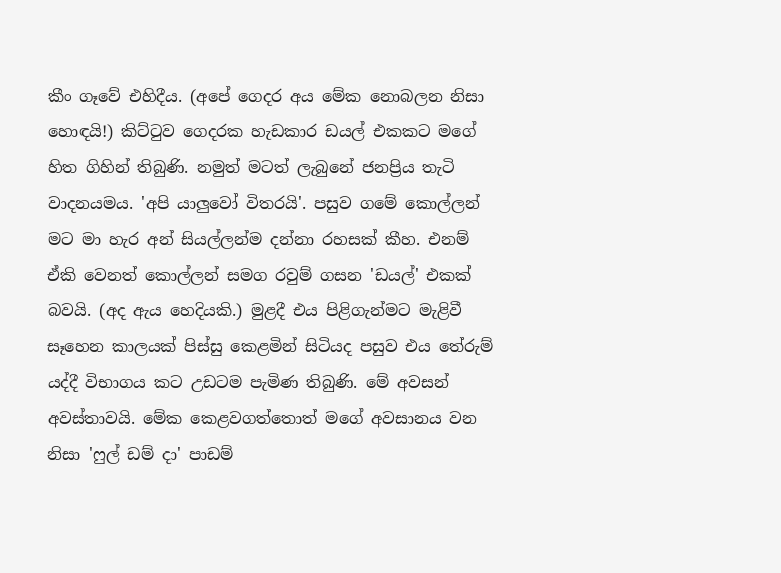කීං ගෑවේ එහිදීය. (අපේ ගෙදර අය මේක නොබලන නිසා හොඳයි!) කිට්ටුව ගෙදරක හැඩකාර ඩයල් එකකට මගේ හිත ගිහින් තිබුණි. නමුත් මටත් ලැබුනේ ජනප්‍රිය තැටි වාදනයමය. 'අපි යාලුවෝ විතරයි'. පසුව ගමේ කොල්ලන් මට මා හැර අන් සියල්ලන්ම දන්නා රහසක් කීහ. එනම් ඒකි වෙනත් කොල්ලන් සමග රවුම් ගසන 'ඩයල්' එකක් බවයි. (අද ඇය හෙදියකි.) මුළදී එය පිළිගැන්මට මැළිවී සෑහෙන කාලයක් පිස්සු කෙළමින් සිටියද පසුව එය තේරුම් යද්දී විභාගය කට උඩටම පැමිණ තිබුණි. මේ අවසන් අවස්තාවයි. මේක කෙළවගත්තොත් මගේ අවසානය වන නිසා 'ෆුල් ඩම් දා' පාඩම්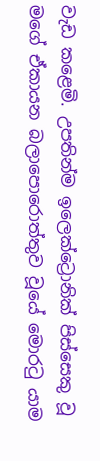වැඩ කළෙමි. උපතින්ම ඉලෙක්ට්‍රොනික් පිස්සෙකු වූ මගේ ඒකායන බලාපොරොත්තුව වූයේ මොරටු යාම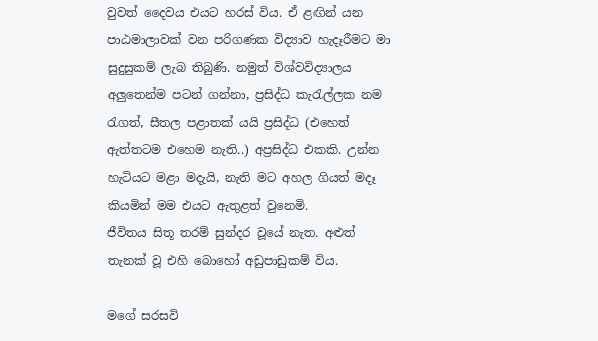වුවත් දෛවය එයට හරස් විය. ඒ ළඟින් යන පාඨමාලාවක් වන පරිගණක විද්‍යාව හැදෑරීමට මා සුදුසුකම් ලැබ තිබුණි. නමුත් විශ්වවිද්‍යාලය අලුතෙන්ම පටන් ගන්නා, ප්‍රසිද්ධ කැරැල්ලක නම රැගත්, සීතල පළාතක් යයි ප්‍රසිද්ධ (එහෙත් ඇත්තටම එහෙම නැති..) අප්‍රසිද්ධ එකකි. උන්න හැටියට මළා මදැයි, නැති මට අහල ගියත් මදෑ කියමින් මම එයට ඇතුළත් වුනෙමි.
ජීවිතය සිතූ තරම් සුන්දර වූයේ නැත. අළුත් තැනක් වූ එහි බොහෝ අඩුපාඩුකම් විය.

මගේ සරසවි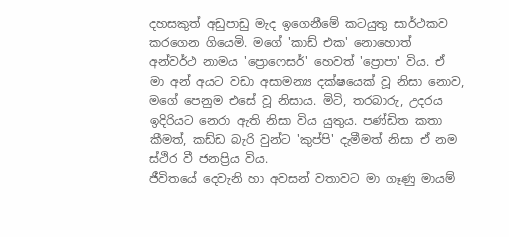දහසකුත් අඩුපාඩු මැද ඉගෙනීමේ කටයුතු සාර්ථකව කරගෙන ගියෙමි. මගේ 'කාඩ් එක' නොහොත් අන්වර්ථ නාමය 'ප්‍රොෆෙසර්' හෙවත් 'ප්‍රොපා' විය. ඒ මා අන් අයට වඩා අසාමන්‍ය දක්ෂයෙක් වූ නිසා නොව, මගේ පෙනුම එසේ වූ නිසාය. මිටි, තරබාරු, උදරය ඉදිරියට නෙරා ඇති නිසා විය යුතුය. පණ්ඩිත කතා කීමත්, කඩ්ඩ බැරි වුන්ට 'කුප්පි' දැමීමත් නිසා ඒ නම ස්ථිර වී ජනප්‍රිය විය.
ජීවිතයේ දෙවැනි හා අවසන් වතාවට මා ගෑණු මායම්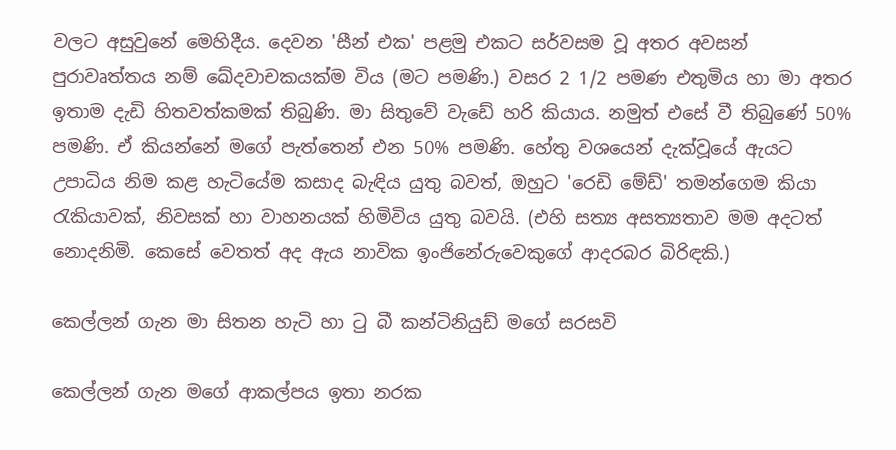වලට අසුවුනේ මෙහිදීය. දෙවන 'සීන් එක' පළමු එකට සර්වසම වූ අතර අවසන් පුරාවෘත්තය නම් ඛේදවාචකයක්ම විය (මට පමණි.) වසර 2 1/2 පමණ එතුමිය හා මා අතර ඉතාම දැඩි හිතවත්කමක් තිබුණි. මා සිතුවේ වැඩේ හරි කියාය. නමුත් එසේ වී තිබුණේ 50% පමණි. ඒ කියන්නේ මගේ පැත්තෙන් එන 50% පමණි. හේතු වශයෙන් දැක්වූයේ ඇයට උපාධිය නිම කළ හැටියේම කසාද බැඳිය යුතු බවත්, ඔහුට 'රෙඩි මේඩ්' තමන්ගෙම කියා රැකියාවක්, නිවසක් හා වාහනයක් හිමිවිය යුතු බවයි. (එහි සත්‍ය අසත්‍යතාව මම අදටත් නොදනිමි. කෙසේ වෙතත් අද ඇය නාවික ඉංජිනේරුවෙකුගේ ආදරබර බිරිඳකි.)

කෙල්ලන් ගැන මා සිතන හැටි හා ටු බී කන්ටිනියුඩ් මගේ සරසවි

කෙල්ලන් ගැන මගේ ආකල්පය ඉතා නරක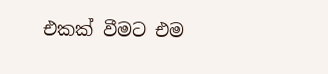එකක් වීමට එම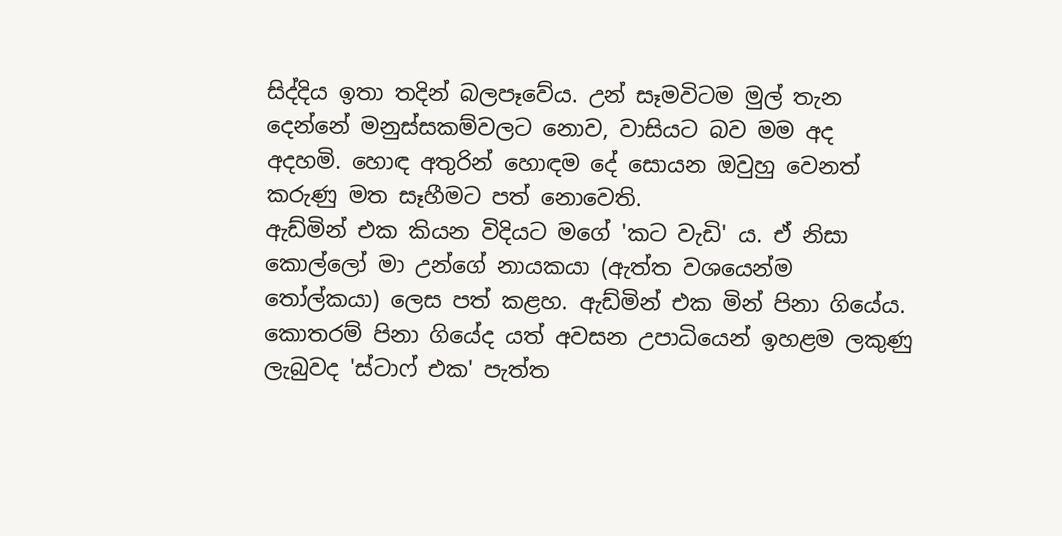සිද්දිය ඉතා තදින් බලපෑවේය. උන් සෑමවිටම මුල් තැන දෙන්නේ මනුස්සකම්වලට නොව, වාසියට බව මම අද අදහමි. හොඳ අතුරින් හොඳම දේ සොයන ඔවුහු වෙනත් කරුණු මත සෑහීමට පත් නොවෙති.
ඇඩ්මින් එක කියන විදියට මගේ 'කට වැඩි' ය. ඒ නිසා කොල්ලෝ මා උන්ගේ නායකයා (ඇත්ත වශයෙන්ම තෝල්කයා) ලෙස පත් කළහ. ඇඩ්මින් එක මින් පිනා ගියේය. කොතරම් පිනා ගියේද යත් අවසන උපාධියෙන් ඉහළම ලකුණු ලැබුවද 'ස්ටාෆ් එක' පැත්ත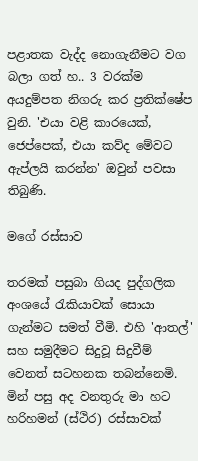පළාතක වැද්ද නොගැනීමට වග බලා ගත් හ.. 3 වරක්ම අයදුම්පත නිගරු කර ප්‍රතික්ෂේප වුනි. 'එයා වළි කාරයෙක්, ජෙප්පෙක්, එයා කව්ද මේවට ඇප්ලයි කරන්න' ඔවුන් පවසා තිබුණි.

මගේ රස්සාව

තරමක් පසුබා ගියද පුද්ගලික අංශයේ රැකියාවක් සොයා ගැන්මට සමත් වීමි. එහි 'ආතල්' සහ සමුදීමට සිදුවූ සිදුවීම් වෙනත් සටහනක තබන්නෙමි.
මින් පසු අද වනතුරු මා හට හරිහමන් (ස්ථිර) රස්සාවක්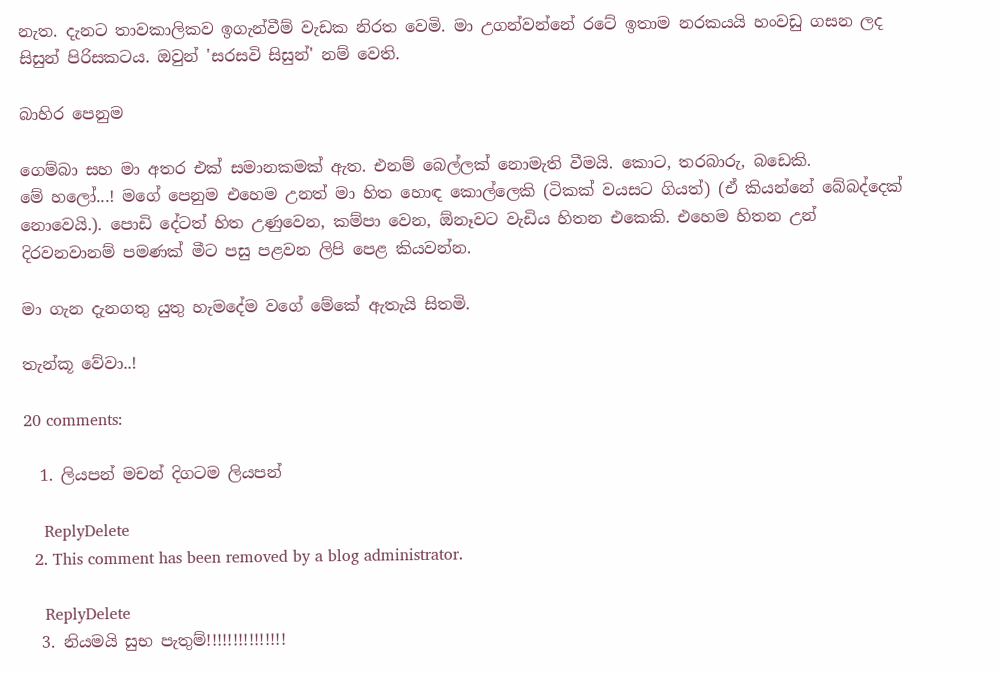නැත. දැනට තාවකාලිකව ඉගැන්වීම් වැඩක නිරත වෙමි. මා උගන්වන්නේ රටේ ඉතාම නරකයයි හංවඩු ගසන ලද සිසුන් පිරිසකටය. ඔවුන් 'සරසවි සිසුන්' නම් වෙති.

බාහිර පෙනුම

ගෙම්බා සහ මා අතර එක් සමානකමක් ඇත. එනම් බෙල්ලක් නොමැති වීමයි. කොට, තරබාරු, බඩෙකි.
මේ හලෝ...! මගේ පෙනුම එහෙම උනත් මා හිත හොඳ කොල්ලෙකි (ටිකක් වයසට ගියත්) (ඒ කියන්නේ බේබද්දෙක් නොවෙයි.). පොඩි දේටත් හිත උණුවෙන, කම්පා වෙන, ඕනෑවට වැඩිය හිතන එකෙකි. එහෙම හිතන උන් දිරවනවානම් පමණක් මීට පසු පළවන ලිපි පෙළ කියවන්න.

මා ගැන දැනගතු යුතු හැමදේම වගේ මේකේ ඇතැයි සිතමි.

තැන්කූ වේවා..!

20 comments:

  1. ලියපන් මචන් දිගටම ලියපන්

    ReplyDelete
  2. This comment has been removed by a blog administrator.

    ReplyDelete
  3. නියමයි සුභ පැතුම්!!!!!!!!!!!!!!!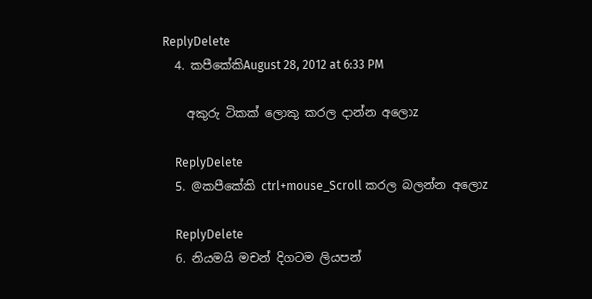ReplyDelete
  4. කපීකේකිAugust 28, 2012 at 6:33 PM

    අකුරු ටිකක් ලොකු කරල දාන්න අලොz

    ReplyDelete
  5. @කපීකේකි ctrl+mouse_Scroll කරල බලන්න අලොz

    ReplyDelete
  6. නියමයි මචන් දිගටම ලියපන්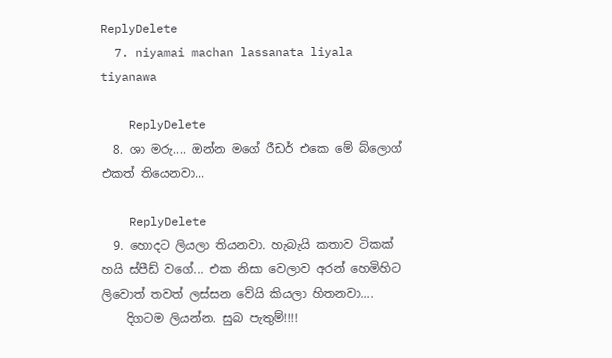ReplyDelete
  7. niyamai machan lassanata liyala tiyanawa

    ReplyDelete
  8. ශා මරු.... ඔන්න මගේ රීඩර් එකෙ මේ බ්ලොග් එකත් තියෙනවා...

    ReplyDelete
  9. හොදට ලියලා තියනවා. හැබැයි කතාව ටිකක් හයි ස්පීඩ් වගේ... එක නිසා වෙලාව අරන් හෙමිහිට ලිවොත් තවත් ලස්සන වේයි කියලා හිතනවා....
    දිගටම ලියන්න. සුබ පැතුම්!!!!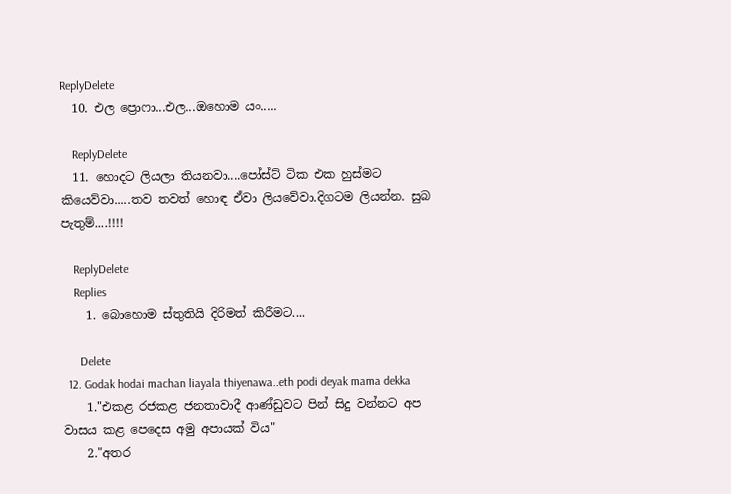ReplyDelete
  10. එල ප්‍රොෆා...එල...ඔහොම යං.....

    ReplyDelete
  11. හොදට ලියලා තියනවා....පෝස්ට් ටික එක හුස්මට කියෙව්වා.....තව තවත් හොඳ ඒවා ලියවේවා.දිගටම ලියන්න. සුබ පැතුම්....!!!!

    ReplyDelete
    Replies
    1. බොහොම ස්තුතියි දිරිමත් කිරීමට....

      Delete
  12. Godak hodai machan liayala thiyenawa..eth podi deyak mama dekka
    1."එකළ රජකළ ජනතාවාදී ආණ්ඩුවට පින් සිදු වන්නට අප වාසය කළ පෙදෙස අමු අපායක් විය"
    2."අතර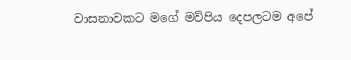වාසනාවකට මගේ මව්පිය දෙපලටම අපේ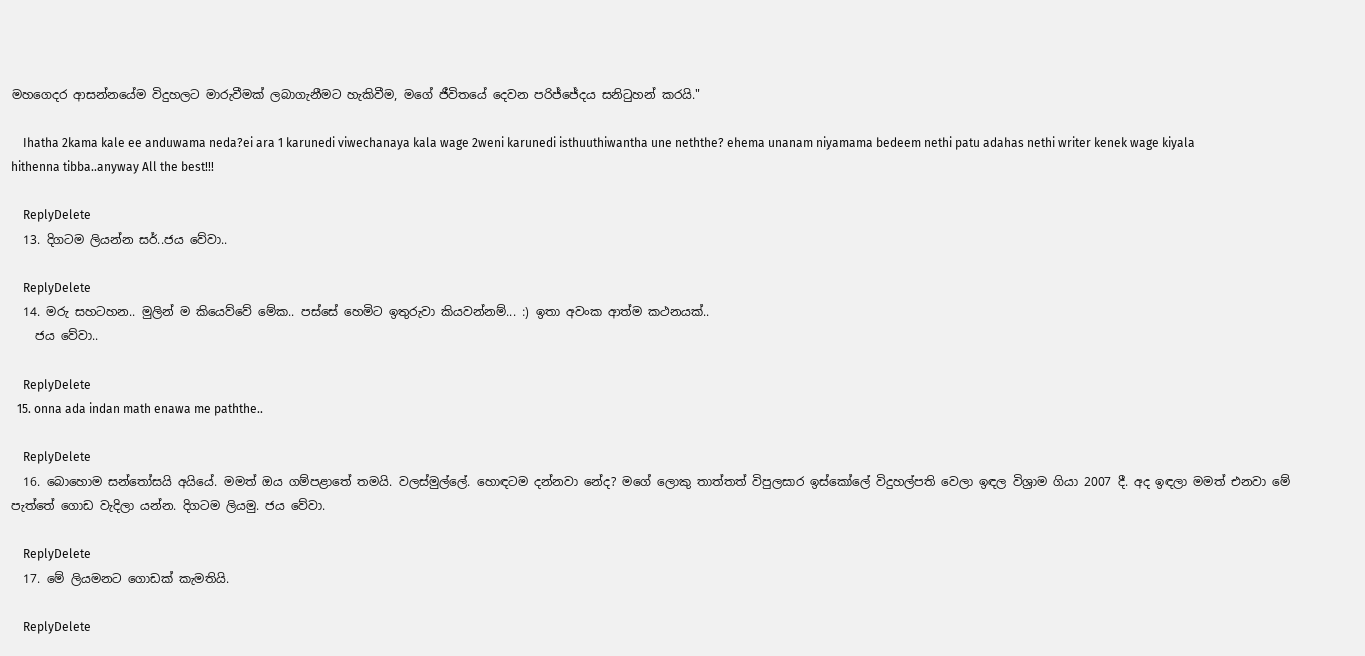මහගෙදර ආසන්නයේම විදුහලට මාරුවීමක් ලබාගැනීමට හැකිවීම, මගේ ජීවිතයේ දෙවන පරිජ්ජේදය සනිටුහන් කරයි."

    Ihatha 2kama kale ee anduwama neda?ei ara 1 karunedi viwechanaya kala wage 2weni karunedi isthuuthiwantha une neththe? ehema unanam niyamama bedeem nethi patu adahas nethi writer kenek wage kiyala hithenna tibba..anyway All the best!!!

    ReplyDelete
  13. දිගටම ලියන්න සර්..ජය වේවා..

    ReplyDelete
  14. මරු සහටහන.. මුලින් ම කියෙව්වේ මේක.. පස්සේ හෙමිට ඉතුරුවා කියවන්නම්... :) ඉතා අවංක ආත්ම කථනයක්..
    ජය වේවා..

    ReplyDelete
  15. onna ada indan math enawa me paththe..

    ReplyDelete
  16. බොහොම සන්තෝසයි අයියේ. මමත් ඔය ගම්පළාතේ තමයි. වලස්මුල්ලේ. හොඳටම දන්නවා නේද? මගේ ලොකු තාත්තත් විපුලසාර ඉස්කෝලේ විදුහල්පති වෙලා ඉඳල විශ්‍රාම ගියා 2007 දී. අද ඉඳලා මමත් එනවා මේ පැත්තේ ගොඩ වැදිලා යන්න. දිගටම ලියමු. ජය වේවා.

    ReplyDelete
  17. මේ ලියමනට ගොඩක් කැමතියි.

    ReplyDelete